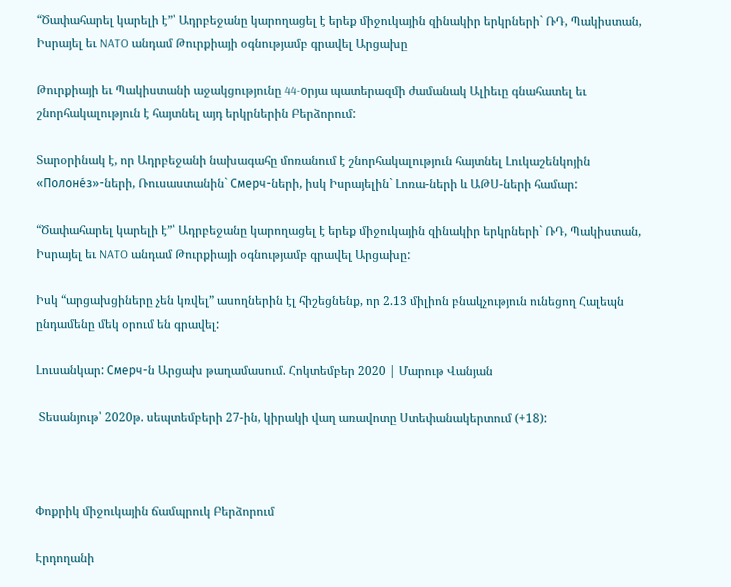“Ծափահարել կարելի է”՝ Ադրբեջանը կարողացել է երեք միջուկային զինակիր երկրների` ՌԴ, Պակիստան, Իսրայել եւ NATO անդամ Թուրքիայի օգնությամբ գրավել Արցախը

Թուրքիայի եւ Պակիստանի աջակցությունը 44-oրյա պատերազմի ժամանակ Ալիեւը գնահատել եւ շնորհակալություն է հայտնել այդ երկրներին Բերձորում:

Տարօրինակ է, որ Ադրբեջանի նախագահը մոռանում է շնորհակալություն հայտնել Լուկաշենկոյին «Полоне́з»-ների, Ռուսաստանին` Смерч-ների, իսկ Իսրայելին` Լոռա-ների և ԱԹՍ-ների համար:

“Ծափահարել կարելի է”՝ Ադրբեջանը կարողացել է երեք միջուկային զինակիր երկրների` ՌԴ, Պակիստան, Իսրայել եւ NATO անդամ Թուրքիայի օգնությամբ գրավել Արցախը:

Իսկ “արցախցիները չեն կռվել” ասողներին էլ հիշեցնենք, որ 2.13 միլիոն բնակչություն ունեցող Հալեպն ընդամենը մեկ օրում են գրավել:

Լուսանկար: Смерч-ն Արցախ թաղամասում. Հոկտեմբեր 2020 | Մարութ Վանյան

 Տեսանյութ՝ 2020թ. սեպտեմբերի 27-ին, կիրակի վաղ առավոտը Ստեփանակերտում (+18):



Փոքրիկ միջուկային ճամպրուկ Բերձորում

Էրդողանի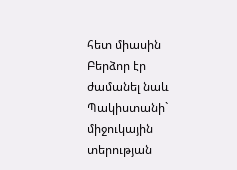հետ միասին Բերձոր էր ժամանել նաև Պակիստանի` միջուկային տերության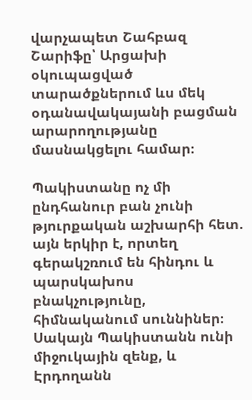վարչապետ Շահբազ Շարիֆը՝ Արցախի օկուպացված տարածքներում ևս մեկ օդանավակայանի բացման արարողությանը մասնակցելու համար։

Պակիստանը ոչ մի ընդհանուր բան չունի թյուրքական աշխարհի հետ. այն երկիր է, որտեղ գերակշռում են հինդու և պարսկախոս բնակչությունը, հիմնականում սուննիներ։ Սակայն Պակիստանն ունի միջուկային զենք, և Էրդողանն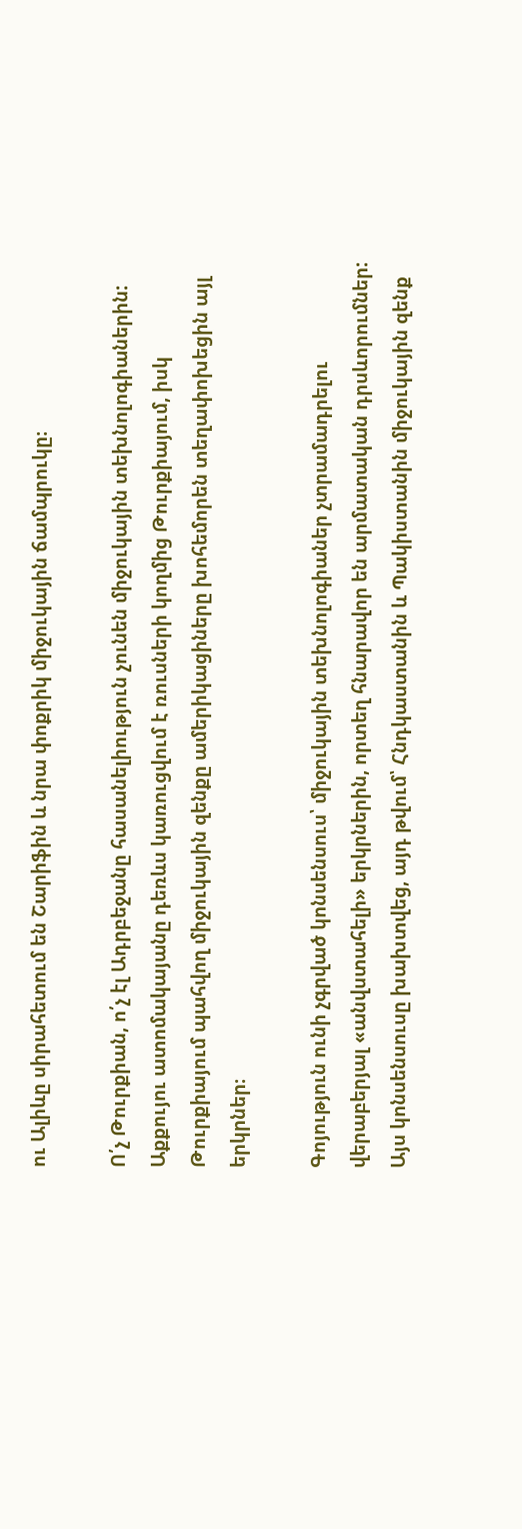ու Ալիևը սիրահետում են Շարիֆին և նրա փոքրիկ միջուկային ճամպրուկը։

Ո՛չ Թուրքիան, ո՛չ էլ Ադրբեջանը հասանելիություն չունեն միջուկային տեխնոլոգիաներին: Աքքույու ատոմակայանը դեռևս կառուցվում է ռուսների կողմից Թուրքիայում, իսկ Թուրքիայում պահվող միջուկային զենքը ամերիկացիները խոհեմորեն տեղափոխեցին այլ երկրներ։

Գոյություն ունի չգրված կոնսենսուս՝ միջուկային տեխնոլոգիաներ չտրամադրելու վերաբերյալ «անվստահելի» երկրներին, որտեղ հնարավոր են արմատական դրսևորումներ: Այս կոնսենսուսը խախտվեց, այդ թվում՝ Հնդկաստանին և Պակիստանին միջուկային զենք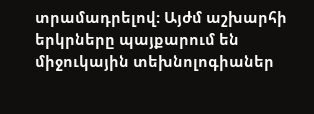տրամադրելով: Այժմ աշխարհի երկրները պայքարում են միջուկային տեխնոլոգիաներ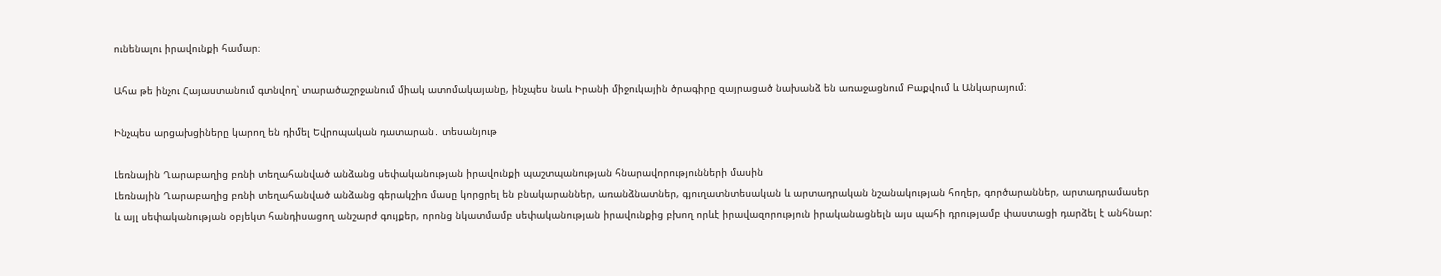ունենալու իրավունքի համար։

Ահա թե ինչու Հայաստանում գտնվող՝ տարածաշրջանում միակ ատոմակայանը, ինչպես նաև Իրանի միջուկային ծրագիրը զայրացած նախանձ են առաջացնում Բաքվում և Անկարայում։

Ինչպես արցախցիները կարող են դիմել Եվրոպական դատարան․ տեսանյութ

Լեռնային Ղարաբաղից բռնի տեղահանված անձանց սեփականության իրավունքի պաշտպանության հնարավորությունների մասին
Լեռնային Ղարաբաղից բռնի տեղահանված անձանց գերակշիռ մասը կորցրել են բնակարաններ, առանձնատներ, գյուղատնտեսական և արտադրական նշանակության հողեր, գործարաններ, արտադրամասեր և այլ սեփականության օբյեկտ հանդիսացող անշարժ գույքեր, որոնց նկատմամբ սեփականության իրավունքից բխող որևէ իրավազորություն իրականացնելն այս պահի դրությամբ փաստացի դարձել է անհնար: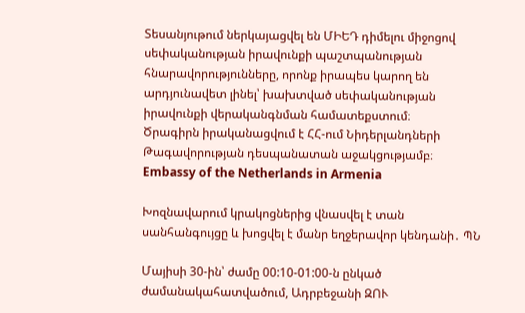Տեսանյութում ներկայացվել են ՄԻԵԴ դիմելու միջոցով սեփականության իրավունքի պաշտպանության հնարավորությունները, որոնք իրապես կարող են արդյունավետ լինել՝ խախտված սեփականության իրավունքի վերականգնման համատեքստում։
Ծրագիրն իրականացվում է ՀՀ-ում Նիդերլանդների Թագավորության դեսպանատան աջակցությամբ։ Embassy of the Netherlands in Armenia

Խոզնավարում կրակոցներից վնասվել է տան սանհանգույցը և խոցվել է մանր եղջերավոր կենդանի․ ՊՆ

Մայիսի 30-ին՝ ժամը 00:10-01:00-ն ընկած ժամանակահատվածում, Ադրբեջանի ԶՈՒ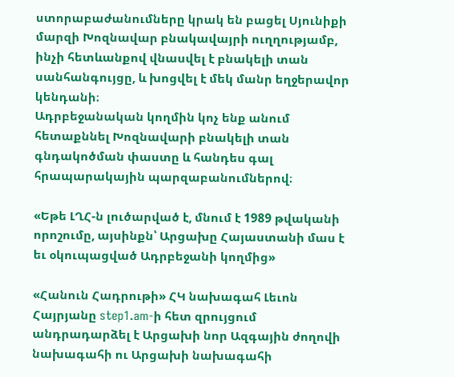ստորաբաժանումները կրակ են բացել Սյունիքի մարզի Խոզնավար բնակավայրի ուղղությամբ, ինչի հետևանքով վնասվել է բնակելի տան սանհանգույցը, և խոցվել է մեկ մանր եղջերավոր կենդանի։
Ադրբեջանական կողմին կոչ ենք անում հետաքննել Խոզնավարի բնակելի տան գնդակոծման փաստը և հանդես գալ հրապարակային պարզաբանումներով։

«Եթե ԼՂՀ-ն լուծարված է, մնում է 1989 թվականի որոշումը, այսինքն՝ Արցախը Հայաստանի մաս է եւ օկուպացված Ադրբեջանի կողմից»

«Հանուն Հադրութի» ՀԿ նախագահ Լեւոն Հայրյանը step1.am-ի հետ զրույցում անդրադարձել է Արցախի նոր Ազգային ժողովի նախագահի ու Արցախի նախագահի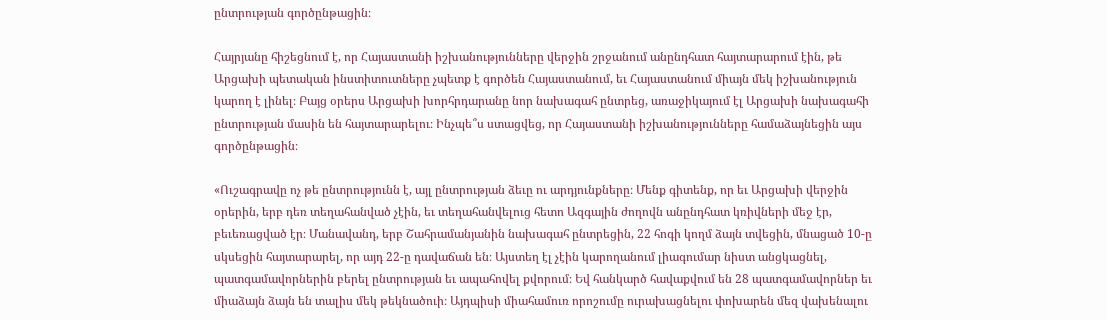ընտրության գործընթացին։

Հայրյանը հիշեցնում է, որ Հայաստանի իշխանությունները վերջին շրջանում անընդհատ հայտարարում էին, թե Արցախի պետական ինստիտուտները չպետք է գործեն Հայաստանում, եւ Հայաստանում միայն մեկ իշխանություն կարող է լինել։ Բայց օրերս Արցախի խորհրդարանը նոր նախագահ ընտրեց, առաջիկայում էլ Արցախի նախագահի ընտրության մասին են հայտարարելու։ Ինչպե՞ս ստացվեց, որ Հայաստանի իշխանությունները համաձայնեցին այս գործընթացին։

«Ուշագրավը ոչ թե ընտրությունն է, այլ ընտրության ձեւը ու արդյունքները։ Մենք գիտենք, որ եւ Արցախի վերջին օրերին, երբ դեռ տեղահանված չէին, եւ տեղահանվելուց հետո Ազգային ժողովն անընդհատ կռիվների մեջ էր, բեւեռացված էր։ Մանավանդ, երբ Շահրամանյանին նախագահ ընտրեցին, 22 հոգի կողմ ձայն տվեցին, մնացած 10-ը սկսեցին հայտարարել, որ այդ 22-ը դավաճան են։ Այստեղ էլ չէին կարողանում լիագումար նիստ անցկացնել, պատգամավորներին բերել ընտրության եւ ապահովել քվորում։ Եվ հանկարծ հավաքվում են 28 պատգամավորներ եւ միաձայն ձայն են տալիս մեկ թեկնածուի։ Այդպիսի միահամուռ որոշումը ուրախացնելու փոխարեն մեզ վախենալու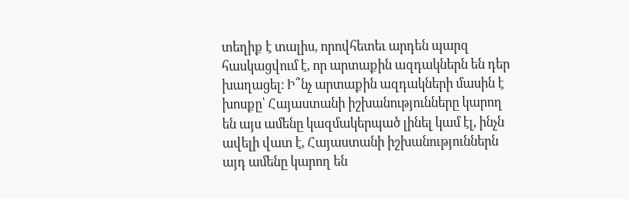տեղիք է տալիս, որովհետեւ արդեն պարզ հասկացվում է, որ արտաքին ազդակներն են դեր խաղացել։ Ի՞նչ արտաքին ազդակների մասին է խոսքը՝ Հայաստանի իշխանությունները կարող են այս ամենը կազմակերպած լինել կամ էլ, ինչն ավելի վատ է, Հայաստանի իշխանություններն այդ ամենը կարող են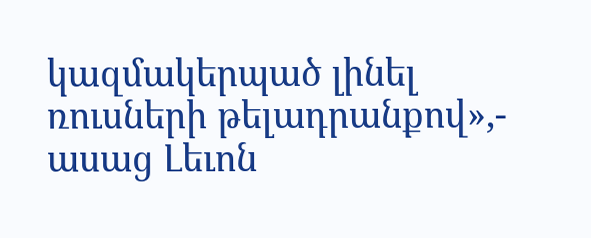կազմակերպած լինել ռուսների թելադրանքով»,- ասաց Լեւոն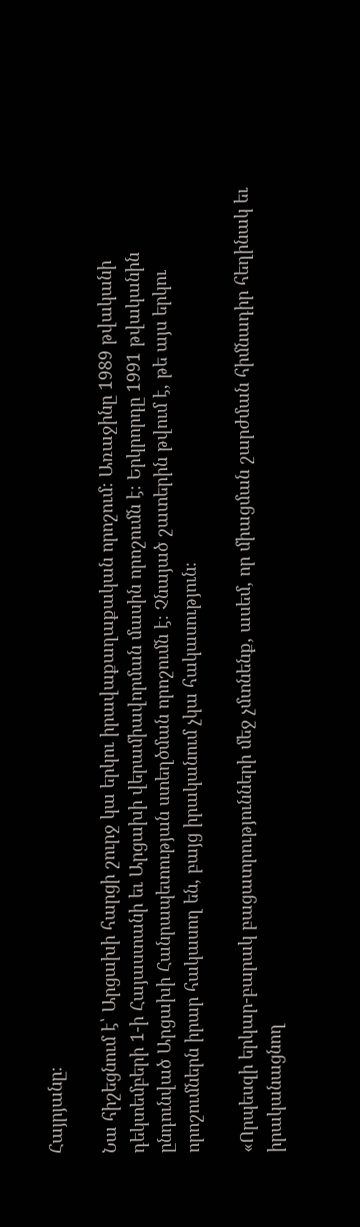Հայրյանը։

Նա հիշեցնում է՝ Արցախի հարցի շուրջ կա երկու իրավաքաղաքական որոշում։ Առաջինը 1989 թվականի դեկտեմբերի 1-ի Հայաստանի եւ Արցախի վերամիավորման մասին որոշումն է։ Երկրորդը 1991 թվականին ընդունված Արցախի Հանրապետության ստեղծման որոշումն է։ Չնայած շատերին թվում է, թե այս երկու որոշումներն իրար հակասող են, բայց իրականում չկա հակասություն։

«Որպեսզի երկար-բարակ բացատրությունների մեջ չմտնենք, ասեմ, որ միացման շարժման հիմնադիր հեղինակ եւ իրականացնող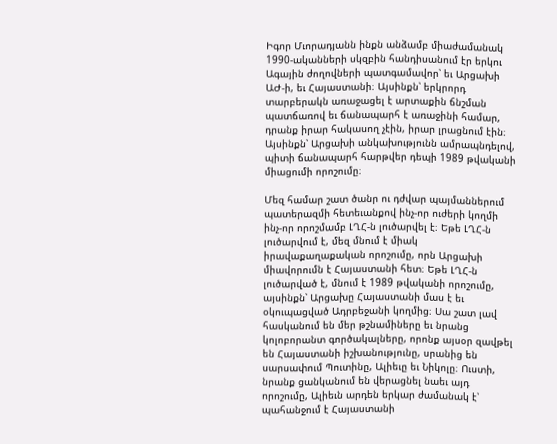Իգոր Մւորադյանն ինքն անձամբ միաժամանակ 1990-ականների սկզբին հանդիսանում էր երկու Ագային ժողովների պատգամավոր՝ եւ Արցախի ԱԺ-ի, եւ Հայաստանի։ Այսինքն՝ երկրորդ տարբերակն առաջացել է արտաքին ճնշման պատճառով եւ ճանապարհ է առաջինի համար, դրանք իրար հակասող չէին, իրար լրացնում էին։ Այսինքն՝ Արցախի անկախությունն ամրապնդելով, պիտի ճանապարհ հարթվեր դեպի 1989 թվականի միացումի որոշումը։

Մեզ համար շատ ծանր ու դժվար պայմաններում պատերազմի հետեւանքով ինչ-որ ուժերի կողմի ինչ-որ որոշմամբ ԼՂՀ-ն լուծարվել է։ Եթե ԼՂՀ-ն լուծարվում է, մեզ մնում է միակ իրավաքաղաքական որոշումը, որն Արցախի միավորումն է Հայաստանի հետ։ Եթե ԼՂՀ-ն լուծարված է, մնում է 1989 թվականի որոշումը, այսինքն՝ Արցախը Հայաստանի մաս է եւ օկուպացված Ադրբեջանի կողմից։ Սա շատ լավ հասկանում են մեր թշնամիները եւ նրանց կոլոբորանտ գործակալները, որոնք այսօր զավթել են Հայաստանի իշխանությունը, սրանից են սարսափում Պուտինը, Ալիեւը եւ Նիկոլը։ Ուստի, նրանք ցանկանում են վերացնել նաեւ այդ որոշումը, Ալիեւն արդեն երկար ժամանակ է՝ պահանջում է Հայաստանի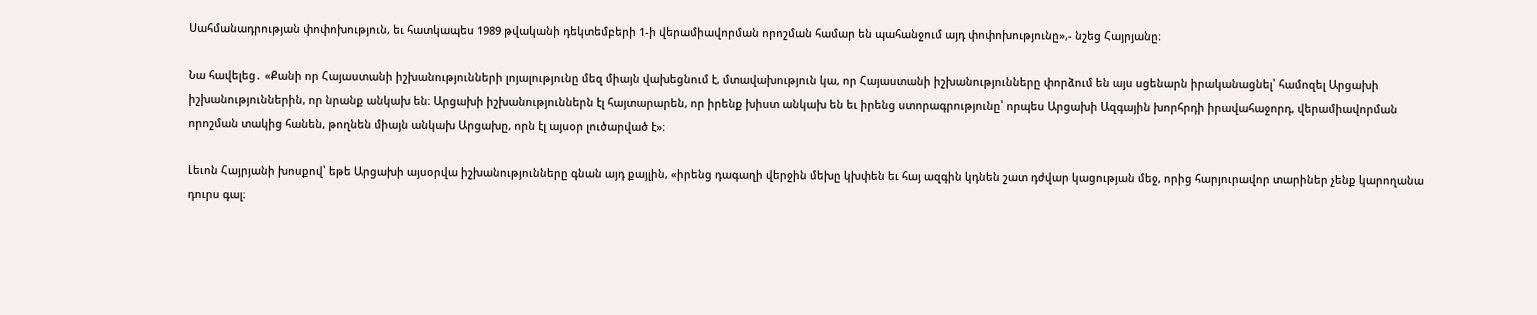Սահմանադրության փոփոխություն, եւ հատկապես 1989 թվականի դեկտեմբերի 1-ի վերամիավորման որոշման համար են պահանջում այդ փոփոխությունը»,- նշեց Հայրյանը։

Նա հավելեց․ «Քանի որ Հայաստանի իշխանությունների լոյալությունը մեզ միայն վախեցնում է, մտավախություն կա, որ Հայաստանի իշխանությունները փորձում են այս սցենարն իրականացնել՝ համոզել Արցախի իշխանություններին, որ նրանք անկախ են։ Արցախի իշխանություններն էլ հայտարարեն, որ իրենք խիստ անկախ են եւ իրենց ստորագրությունը՝ որպես Արցախի Ազգային խորհրդի իրավահաջորդ, վերամիավորման որոշման տակից հանեն, թողնեն միայն անկախ Արցախը, որն էլ այսօր լուծարված է»։

Լեւոն Հայրյանի խոսքով՝ եթե Արցախի այսօրվա իշխանությունները գնան այդ քայլին, «իրենց դագաղի վերջին մեխը կխփեն եւ հայ ազգին կդնեն շատ դժվար կացության մեջ, որից հարյուրավոր տարիներ չենք կարողանա դուրս գալ։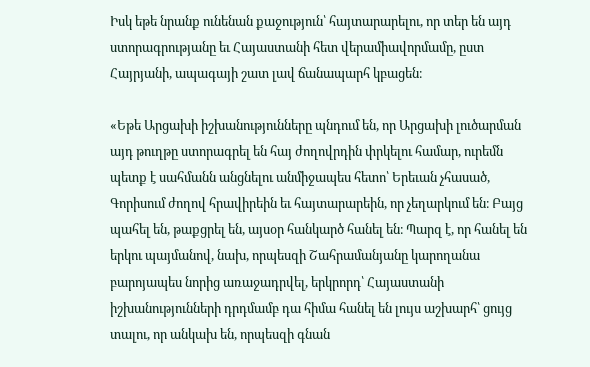Իսկ եթե նրանք ունենան քաջություն՝ հայտարարելու, որ տեր են այդ ստորագրությանը եւ Հայաստանի հետ վերամիավորմամը, ըստ Հայրյանի, ապագայի շատ լավ ճանապարհ կբացեն։

«Եթե Արցախի իշխանությունները պնդում են, որ Արցախի լուծարման այդ թուղթը ստորագրել են հայ ժողովրդին փրկելու համար, ուրեմն պետք է սահմանն անցնելու անմիջապես հետո՝ Երեւան չհասած, Գորիսում ժողով հրավիրեին եւ հայտարարեին, որ չեղարկում են։ Բայց պահել են, թաքցրել են, այսօր հանկարծ հանել են։ Պարզ է, որ հանել են երկու պայմանով, նախ, որպեսզի Շահրամանյանը կարողանա բարոյապես նորից առաջադրվել, երկրորդ՝ Հայաստանի իշխանությունների դրդմամբ դա հիմա հանել են լույս աշխարհ՝ ցույց տալու, որ անկախ են, որպեսզի գնան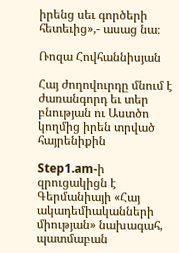իրենց սեւ գործերի հետեւից»,- ասաց նա։

Ռոզա Հովհաննիսյան

Հայ ժողովուրդը մնում է ժառանգորդ եւ տեր բնության ու Աստծո կողմից իրեն տրված հայրենիքին

Step1.am-ի զրուցակիցն է Գերմանիայի «Հայ ակադեմիականների միության» նախագահ, պատմաբան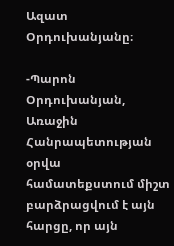Ազատ Օրդուխանյանը։

-Պարոն Օրդուխանյան, Առաջին Հանրապետության օրվա համատեքստում միշտ բարձրացվում է այն հարցը, որ այն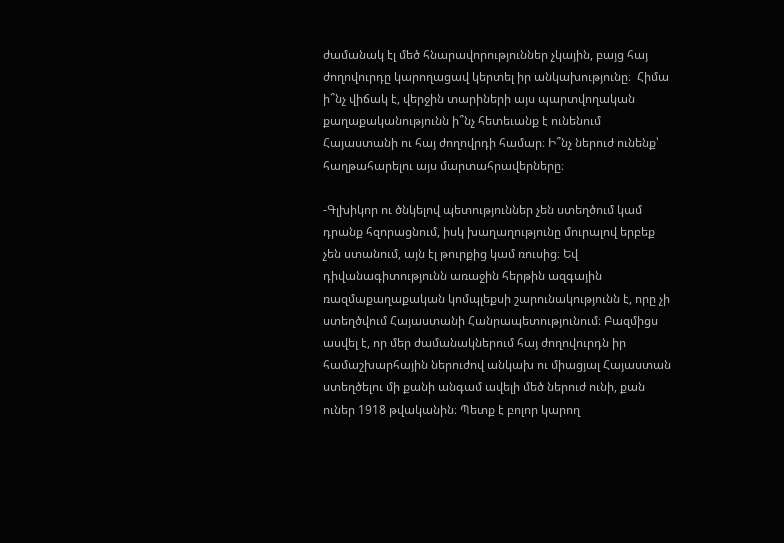ժամանակ էլ մեծ հնարավորություններ չկային, բայց հայ ժողովուրդը կարողացավ կերտել իր անկախությունը։  Հիմա ի՞նչ վիճակ է, վերջին տարիների այս պարտվողական քաղաքականությունն ի՞նչ հետեւանք է ունենում Հայաստանի ու հայ ժողովրդի համար։ Ի՞նչ ներուժ ունենք՝ հաղթահարելու այս մարտահրավերները։

-Գլխիկոր ու ծնկելով պետություններ չեն ստեղծում կամ դրանք հզորացնում, իսկ խաղաղությունը մուրալով երբեք չեն ստանում, այն էլ թուրքից կամ ռուսից։ Եվ դիվանագիտությունն առաջին հերթին ազգային ռազմաքաղաքական կոմպլեքսի շարունակությունն է, որը չի ստեղծվում Հայաստանի Հանրապետությունում։ Բազմիցս ասվել է, որ մեր ժամանակներում հայ ժողովուրդն իր համաշխարհային ներուժով անկախ ու միացյալ Հայաստան ստեղծելու մի քանի անգամ ավելի մեծ ներուժ ունի, քան ուներ 1918 թվականին։ Պետք է բոլոր կարող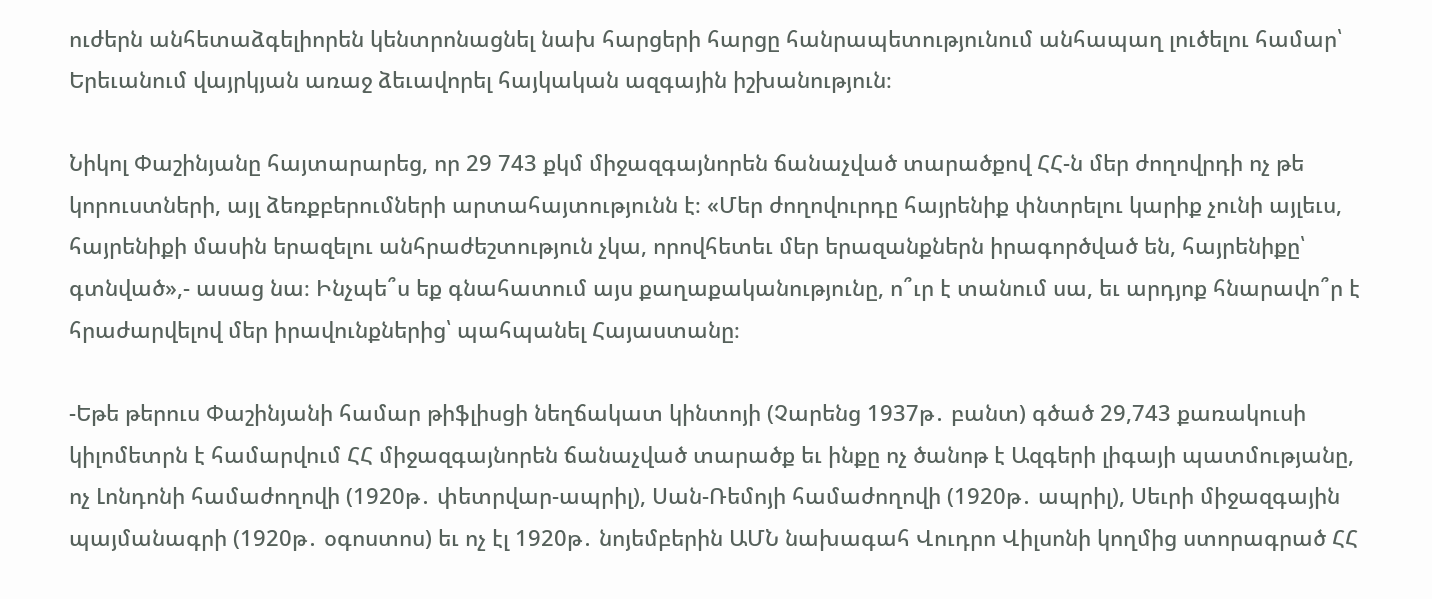ուժերն անհետաձգելիորեն կենտրոնացնել նախ հարցերի հարցը հանրապետությունում անհապաղ լուծելու համար՝ Երեւանում վայրկյան առաջ ձեւավորել հայկական ազգային իշխանություն։

Նիկոլ Փաշինյանը հայտարարեց, որ 29 743 քկմ միջազգայնորեն ճանաչված տարածքով ՀՀ-ն մեր ժողովրդի ոչ թե կորուստների, այլ ձեռքբերումների արտահայտությունն է։ «Մեր ժողովուրդը հայրենիք փնտրելու կարիք չունի այլեւս, հայրենիքի մասին երազելու անհրաժեշտություն չկա, որովհետեւ մեր երազանքներն իրագործված են, հայրենիքը՝ գտնված»,- ասաց նա։ Ինչպե՞ս եք գնահատում այս քաղաքականությունը, ո՞ւր է տանում սա, եւ արդյոք հնարավո՞ր է հրաժարվելով մեր իրավունքներից՝ պահպանել Հայաստանը։

-Եթե թերուս Փաշինյանի համար թիֆլիսցի նեղճակատ կինտոյի (Չարենց 1937թ․ բանտ) գծած 29,743 քառակուսի կիլոմետրն է համարվում ՀՀ միջազգայնորեն ճանաչված տարածք եւ ինքը ոչ ծանոթ է Ազգերի լիգայի պատմությանը, ոչ Լոնդոնի համաժողովի (1920թ․ փետրվար-ապրիլ), Սան-Ռեմոյի համաժողովի (1920թ․ ապրիլ), Սեւրի միջազգային պայմանագրի (1920թ․ օգոստոս) եւ ոչ էլ 1920թ․ նոյեմբերին ԱՄՆ նախագահ Վուդրո Վիլսոնի կողմից ստորագրած ՀՀ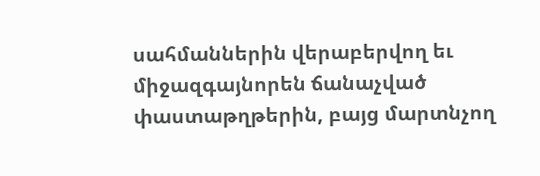սահմաններին վերաբերվող եւ միջազգայնորեն ճանաչված փաստաթղթերին, բայց մարտնչող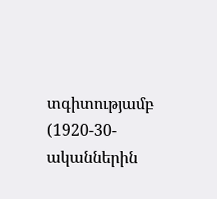տգիտությամբ (1920-30-ականներին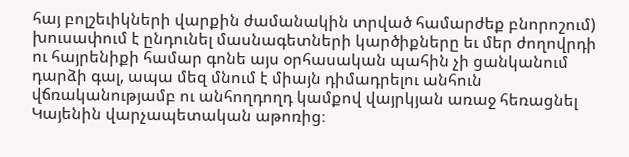հայ բոլշեւիկների վարքին ժամանակին տրված համարժեք բնորոշում) խուսափում է ընդունել մասնագետների կարծիքները եւ մեր ժողովրդի ու հայրենիքի համար գոնե այս օրհասական պահին չի ցանկանում դարձի գալ, ապա մեզ մնում է միայն դիմադրելու անհուն վճռականությամբ ու անհողդողդ կամքով վայրկյան առաջ հեռացնել Կայենին վարչապետական աթոռից։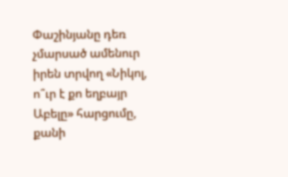Փաշինյանը դեռ չմարսած ամենուր իրեն տրվող «Նիկոլ, ո՞ւր է քո եղբայր Աբելը» հարցումը, քանի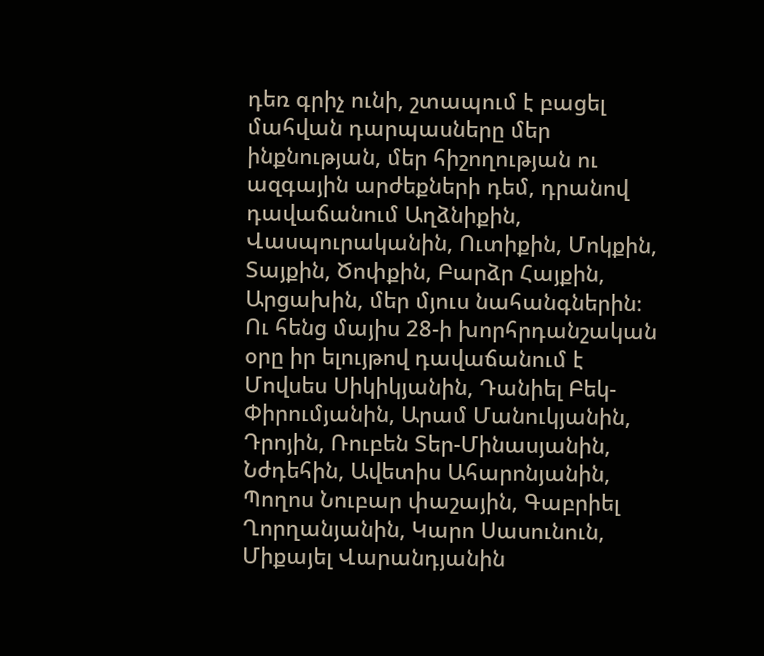դեռ գրիչ ունի, շտապում է բացել մահվան դարպասները մեր ինքնության, մեր հիշողության ու ազգային արժեքների դեմ, դրանով դավաճանում Աղձնիքին, Վասպուրականին, Ուտիքին, Մոկքին, Տայքին, Ծոփքին, Բարձր Հայքին, Արցախին, մեր մյուս նահանգներին։ Ու հենց մայիս 28-ի խորհրդանշական օրը իր ելույթով դավաճանում է Մովսես Սիկիկյանին, Դանիել Բեկ-Փիրումյանին, Արամ Մանուկյանին, Դրոյին, Ռուբեն Տեր-Մինասյանին, Նժդեհին, Ավետիս Ահարոնյանին, Պողոս Նուբար փաշային, Գաբրիել Ղորղանյանին, Կարո Սասունուն, Միքայել Վարանդյանին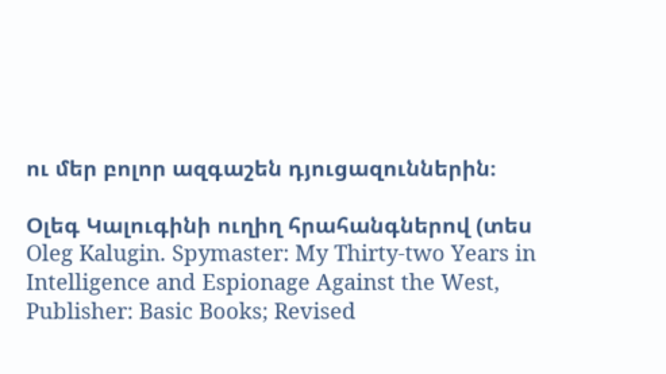ու մեր բոլոր ազգաշեն դյուցազուններին։

Օլեգ Կալուգինի ուղիղ հրահանգներով (տես Oleg Kalugin. Spymaster: My Thirty-two Years in Intelligence and Espionage Against the West, Publisher: Basic Books; Revised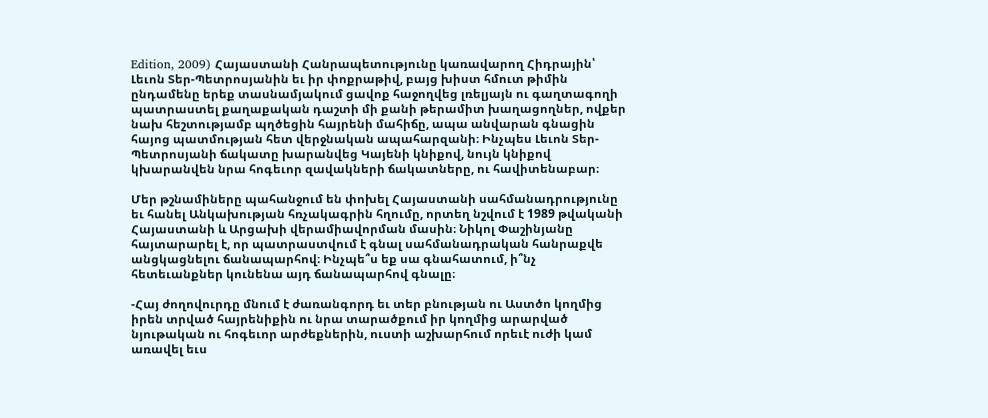Edition, 2009) Հայաստանի Հանրապետությունը կառավարող Հիդրային՝ Լեւոն Տեր-Պետրոսյանին եւ իր փոքրաթիվ, բայց խիստ հմուտ թիմին ընդամենը երեք տասնամյակում ցավոք հաջողվեց լռելյայն ու գաղտագողի պատրաստել քաղաքական դաշտի մի քանի թերամիտ խաղացողներ, ովքեր նախ հեշտությամբ պղծեցին հայրենի մահիճը, ապա անվարան գնացին հայոց պատմության հետ վերջնական ապահարզանի։ Ինչպես Լեւոն Տեր-Պետրոսյանի ճակատը խարանվեց Կայենի կնիքով, նույն կնիքով կխարանվեն նրա հոգեւոր զավակների ճակատները, ու հավիտենաբար։

Մեր թշնամիները պահանջում են փոխել Հայաստանի սահմանադրությունը եւ հանել Անկախության հռչակագրին հղումը, որտեղ նշվում է 1989 թվականի Հայաստանի և Արցախի վերամիավորման մասին։ Նիկոլ Փաշինյանը հայտարարել է, որ պատրաստվում է գնալ սահմանադրական հանրաքվե անցկացնելու ճանապարհով։ Ինչպե՞ս եք սա գնահատում, ի՞նչ հետեւանքներ կունենա այդ ճանապարհով գնալը։

-Հայ ժողովուրդը մնում է ժառանգորդ եւ տեր բնության ու Աստծո կողմից իրեն տրված հայրենիքին ու նրա տարածքում իր կողմից արարված նյութական ու հոգեւոր արժեքներին, ուստի աշխարհում որեւէ ուժի կամ առավել եւս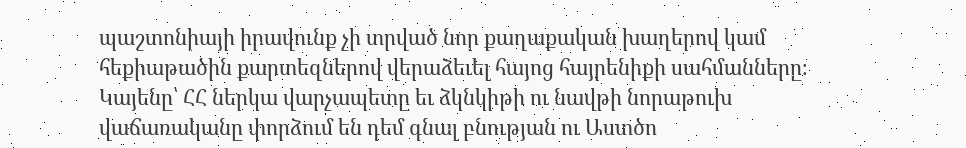պաշտոնիայի իրավունք չի տրված նոր քաղաքական խաղերով կամ հեքիաթածին քարտեզներով վերաձեւել հայոց հայրենիքի սահմանները։ Կայենը՝ ՀՀ ներկա վարչապետը եւ ձկնկիթի ու նավթի նորաթուխ վաճառականը փորձում են դեմ գնալ բնության ու Աստծո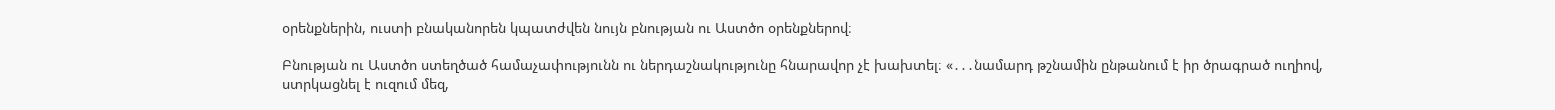օրենքներին, ուստի բնականորեն կպատժվեն նույն բնության ու Աստծո օրենքներով։

Բնության ու Աստծո ստեղծած համաչափությունն ու ներդաշնակությունը հնարավոր չէ խախտել։ «․․․նամարդ թշնամին ընթանում է իր ծրագրած ուղիով, ստրկացնել է ուզում մեզ,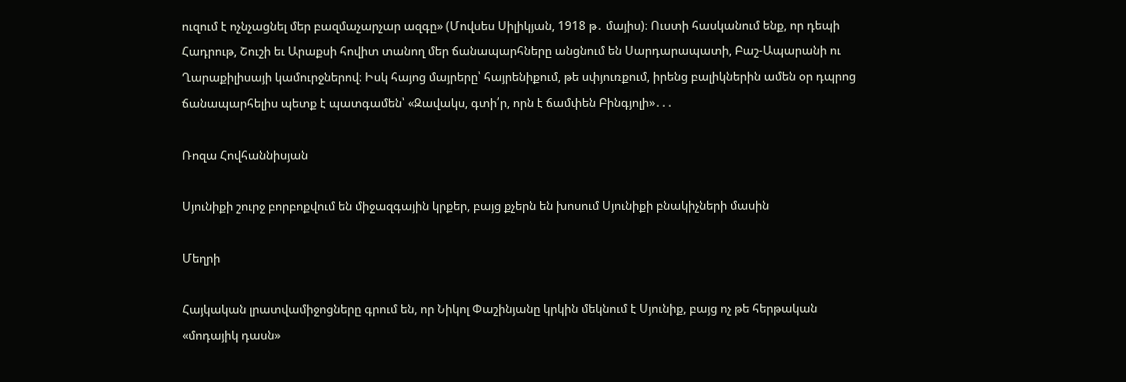ուզում է ոչնչացնել մեր բազմաչարչար ազգը» (Մովսես Սիլիկյան, 1918 թ․ մայիս)։ Ուստի հասկանում ենք, որ դեպի Հադրութ, Շուշի եւ Արաքսի հովիտ տանող մեր ճանապարհները անցնում են Սարդարապատի, Բաշ-Ապարանի ու Ղարաքիլիսայի կամուրջներով։ Իսկ հայոց մայրերը՝ հայրենիքում, թե սփյուռքում, իրենց բալիկներին ամեն օր դպրոց ճանապարհելիս պետք է պատգամեն՝ «Զավակս, գտի՛ր, որն է ճամփեն Բինգյոլի»․․․

Ռոզա Հովհաննիսյան

Սյունիքի շուրջ բորբոքվում են միջազգային կրքեր, բայց քչերն են խոսում Սյունիքի բնակիչների մասին

Մեղրի

Հայկական լրատվամիջոցները գրում են, որ Նիկոլ Փաշինյանը կրկին մեկնում է Սյունիք, բայց ոչ թե հերթական «մոդայիկ դասն»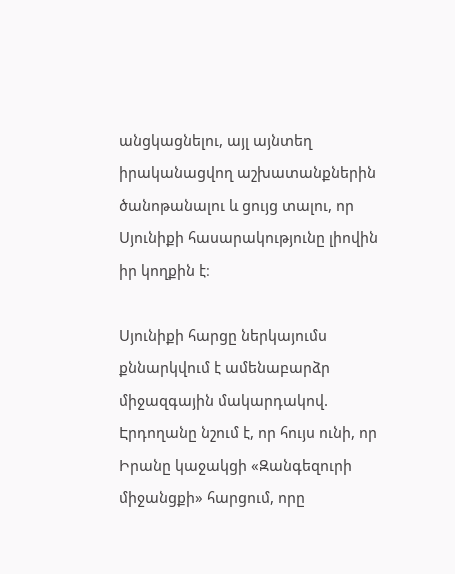անցկացնելու, այլ այնտեղ իրականացվող աշխատանքներին ծանոթանալու և ցույց տալու, որ Սյունիքի հասարակությունը լիովին իր կողքին է։

Սյունիքի հարցը ներկայումս քննարկվում է ամենաբարձր միջազգային մակարդակով. Էրդողանը նշում է, որ հույս ունի, որ Իրանը կաջակցի «Զանգեզուրի միջանցքի» հարցում, որը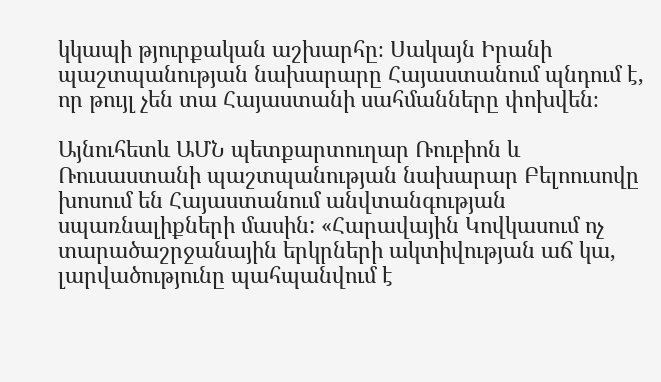կկապի թյուրքական աշխարհը։ Սակայն Իրանի պաշտպանության նախարարը Հայաստանում պնդում է, որ թույլ չեն տա Հայաստանի սահմանները փոխվեն։

Այնուհետև ԱՄՆ պետքարտուղար Ռուբիոն և Ռուսաստանի պաշտպանության նախարար Բելոուսովը խոսում են Հայաստանում անվտանգության սպառնալիքների մասին: «Հարավային Կովկասում ոչ տարածաշրջանային երկրների ակտիվության աճ կա, լարվածությունը պահպանվում է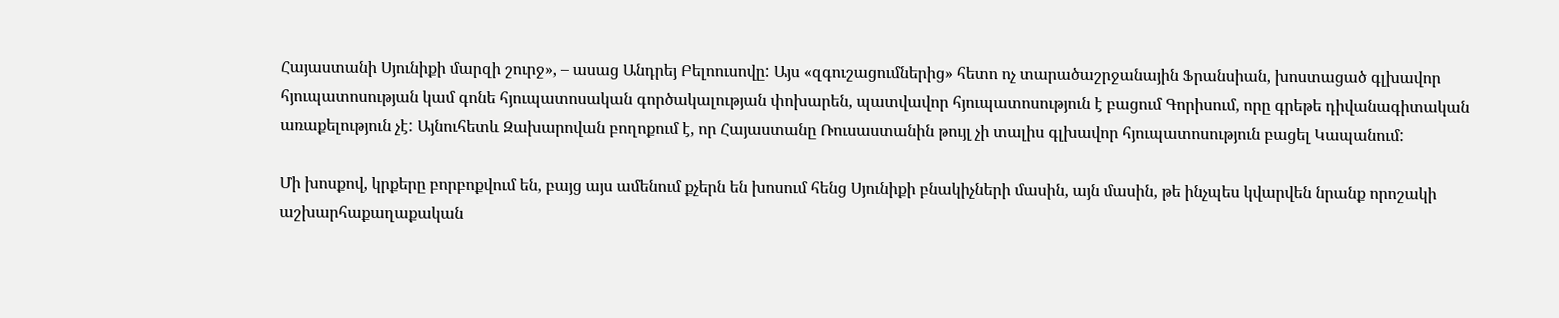Հայաստանի Սյունիքի մարզի շուրջ», – ասաց Անդրեյ Բելոուսովը: Այս «զգուշացումներից» հետո ոչ տարածաշրջանային Ֆրանսիան, խոստացած գլխավոր հյուպատոսության կամ գոնե հյուպատոսական գործակալության փոխարեն, պատվավոր հյուպատոսություն է բացում Գորիսում, որը գրեթե դիվանագիտական առաքելություն չէ: Այնուհետև Զախարովան բողոքում է, որ Հայաստանը Ռուսաստանին թույլ չի տալիս գլխավոր հյուպատոսություն բացել Կապանում:

Մի խոսքով, կրքերը բորբոքվում են, բայց այս ամենում քչերն են խոսում հենց Սյունիքի բնակիչների մասին, այն մասին, թե ինչպես կվարվեն նրանք որոշակի աշխարհաքաղաքական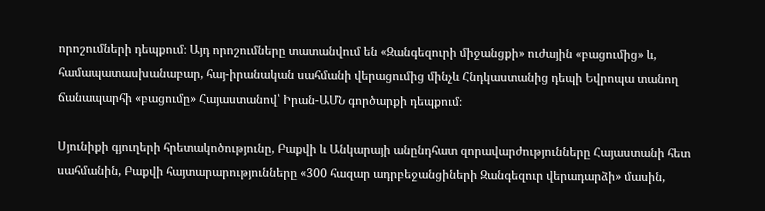որոշումների դեպքում։ Այդ որոշումները տատանվում են «Զանգեզուրի միջանցքի» ուժային «բացումից» և, համապատասխանաբար, հայ-իրանական սահմանի վերացումից մինչև Հնդկաստանից դեպի Եվրոպա տանող ճանապարհի «բացումը» Հայաստանով՝ Իրան-ԱՄՆ գործարքի դեպքում։

Սյունիքի գյուղերի հրետակոծությունը, Բաքվի և Անկարայի անընդհատ զորավարժությունները Հայաստանի հետ սահմանին, Բաքվի հայտարարությունները «300 հազար ադրբեջանցիների Զանգեզուր վերադարձի» մասին,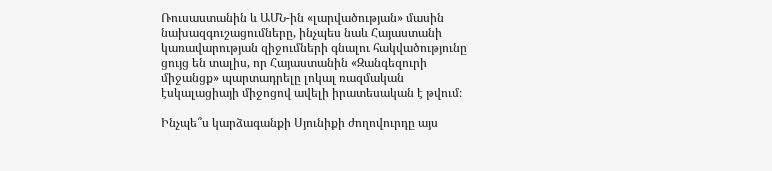Ռուսաստանին և ԱՄՆ-ին «լարվածության» մասին նախազգուշացումները, ինչպես նաև Հայաստանի կառավարության զիջումների գնալու հակվածությունը ցույց են տալիս, որ Հայաստանին «Զանգեզուրի միջանցք» պարտադրելը լոկալ ռազմական էսկալացիայի միջոցով ավելի իրատեսական է թվում։

Ինչպե՞ս կարձագանքի Սյունիքի ժողովուրդը այս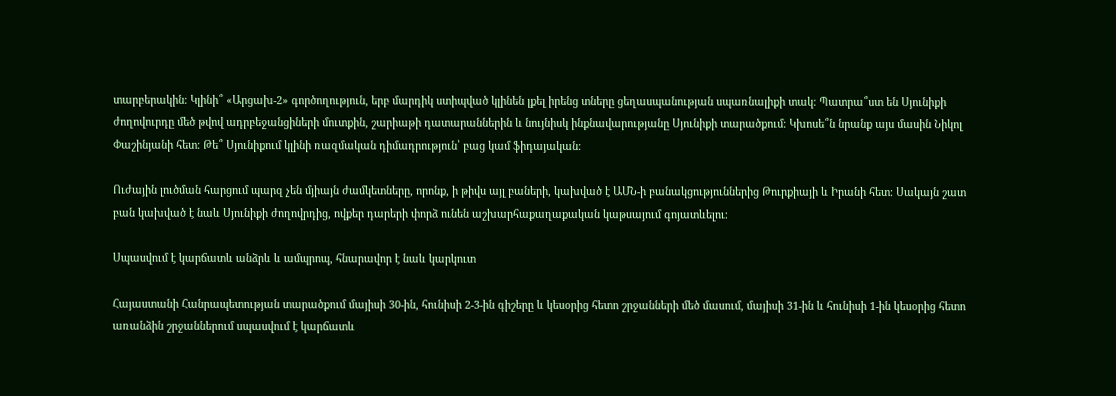տարբերակին։ Կլինի՞ «Արցախ-2» գործողություն, երբ մարդիկ ստիպված կլինեն լքել իրենց տները ցեղասպանության սպառնալիքի տակ։ Պատրա՞ստ են Սյունիքի ժողովուրդը մեծ թվով ադրբեջանցիների մուտքին, շարիաթի դատարաններին և նույնիսկ ինքնավարությանը Սյունիքի տարածքում։ Կխոսե՞ն նրանք այս մասին Նիկոլ Փաշինյանի հետ։ Թե՞ Սյունիքում կլինի ռազմական դիմադրություն՝ բաց կամ ֆիդայական։

Ուժային լուծման հարցում պարզ չեն մյիայն ժամկետները, որոնք, ի թիվս այլ բաների, կախված է ԱՄՆ-ի բանակցություններից Թուրքիայի և Իրանի հետ։ Սակայն շատ բան կախված է նաև Սյունիքի ժողովրդից, ովքեր դարերի փորձ ունեն աշխարհաքաղաքական կաթսայում գոյատևելու։

Սպասվում է կարճատև անձրև և ամպրոպ, հնարավոր է նաև կարկուտ

Հայաստանի Հանրապետության տարածքում մայիսի 30-ին, հունիսի 2-3-ին գիշերը և կեսօրից հետո շրջանների մեծ մասում, մայիսի 31-ին և հունիսի 1-ին կեսօրից հետո առանձին շրջաններում սպասվում է կարճատև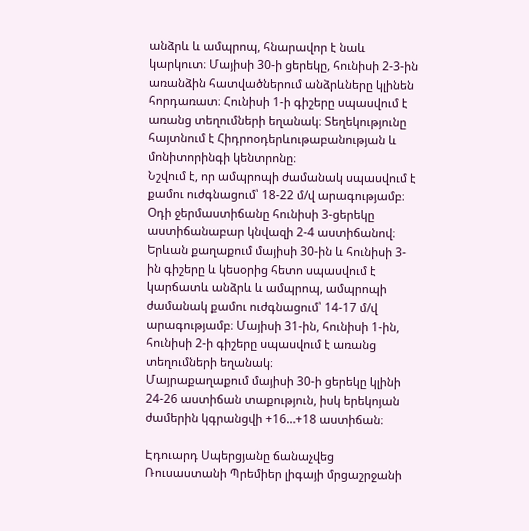անձրև և ամպրոպ, հնարավոր է նաև կարկուտ։ Մայիսի 30-ի ցերեկը, հունիսի 2-3-ին առանձին հատվածներում անձրևները կլինեն հորդառատ։ Հունիսի 1-ի գիշերը սպասվում է առանց տեղումների եղանակ։ Տեղեկությունը հայտնում է Հիդրոօդերևութաբանության և մոնիտորինգի կենտրոնը։
Նշվում է, որ ամպրոպի ժամանակ սպասվում է քամու ուժգնացում՝ 18-22 մ/վ արագությամբ։
Օդի ջերմաստիճանը հունիսի 3-ցերեկը աստիճանաբար կնվազի 2-4 աստիճանով։
Երևան քաղաքում մայիսի 30-ին և հունիսի 3-ին գիշերը և կեսօրից հետո սպասվում է կարճատև անձրև և ամպրոպ, ամպրոպի ժամանակ քամու ուժգնացում՝ 14-17 մ/վ արագությամբ։ Մայիսի 31-ին, հունիսի 1-ին, հունիսի 2-ի գիշերը սպասվում է առանց տեղումների եղանակ։
Մայրաքաղաքում մայիսի 30-ի ցերեկը կլինի 24-26 աստիճան տաքություն, իսկ երեկոյան ժամերին կգրանցվի +16…+18 աստիճան։

Էդուարդ Սպերցյանը ճանաչվեց Ռուսաստանի Պրեմիեր լիգայի մրցաշրջանի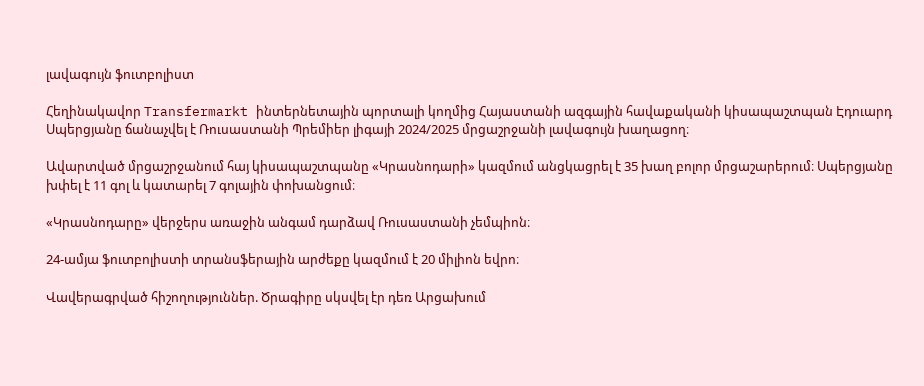լավագույն ֆուտբոլիստ

Հեղինակավոր Transfermarkt ինտերնետային պորտալի կողմից Հայաստանի ազգային հավաքականի կիսապաշտպան Էդուարդ Սպերցյանը ճանաչվել է Ռուսաստանի Պրեմիեր լիգայի 2024/2025 մրցաշրջանի լավագույն խաղացող։

Ավարտված մրցաշրջանում հայ կիսապաշտպանը «Կրասնոդարի» կազմում անցկացրել է 35 խաղ բոլոր մրցաշարերում։ Սպերցյանը խփել է 11 գոլ և կատարել 7 գոլային փոխանցում։

«Կրասնոդարը» վերջերս առաջին անգամ դարձավ Ռուսաստանի չեմպիոն։

24-ամյա ֆուտբոլիստի տրանսֆերային արժեքը կազմում է 20 միլիոն եվրո։

Վավերագրված հիշողություններ. Ծրագիրը սկսվել էր դեռ Արցախում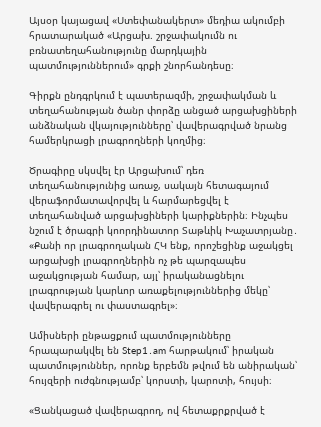Այսօր կայացավ «Ստեփանակերտ» մեդիա ակումբի հրատարակած «Արցախ. շրջափակումն ու բռնատեղահանությունը մարդկային պատմություններում» գրքի շնորհանդեսը։

Գիրքն ընդգրկում է պատերազմի, շրջափակման և տեղահանության ծանր փորձը անցած արցախցիների անձնական վկայությունները՝ վավերագրված նրանց համերկրացի լրագրողների կողմից։

Ծրագիրը սկսվել էր Արցախում՝ դեռ տեղահանությունից առաջ, սակայն հետագայում վերաֆորմատավորվել և հարմարեցվել է տեղահանված արցախցիների կարիքներին։ Ինչպես նշում է ծրագրի կոորդինատոր Տաթևիկ Խաչատրյանը․ «Քանի որ լրագրողական ՀԿ ենք, որոշեցինք աջակցել արցախցի լրագրողներին ոչ թե պարզապես աջակցության համար, այլ՝ իրականացնելու լրագրության կարևոր առաքելություններից մեկը՝ վավերագրել ու փաստագրել»։

Ամիսների ընթացքում պատմությունները հրապարակվել են Step1․am հարթակում՝ իրական պատմություններ, որոնք երբեմն թվում են անիրական՝ հույզերի ուժգնությամբ՝ կորստի, կարոտի, հույսի։

«Ցանկացած վավերագրող, ով հետաքրքրված է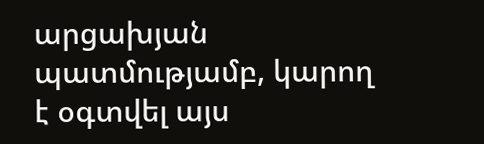արցախյան պատմությամբ, կարող է օգտվել այս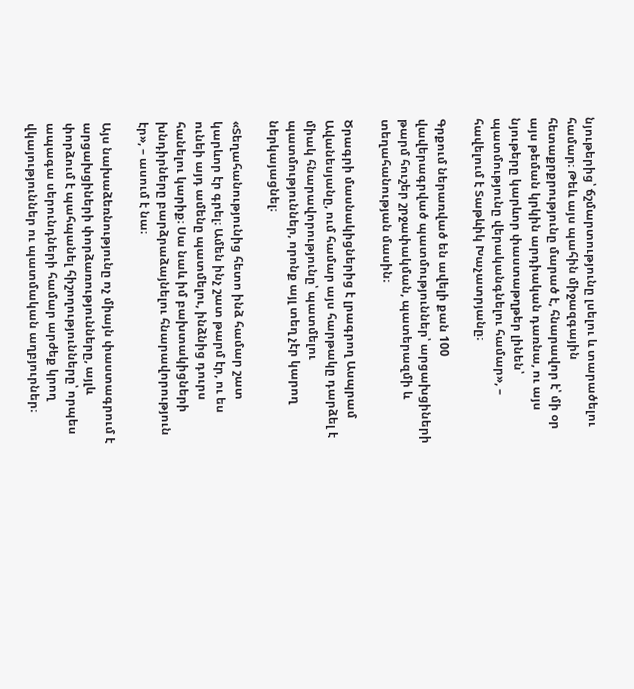նյութերից՝ ճշմարտությունը լսելու և տարածելու համար։ Թեև այս պահին միջազգային հետաքրքրությունը մարած է, հնարավոր է՝ մի օր այս թեման կրկին արդիական դառնա, ու այս նյութերը կարևոր փաստաթղթեր լինեն՝ պատմությունը վերականգնելու համար», – հավելում է Տաթևիկ Խաչատրյանը։

Գրքում ներառված են ավելի քան 100 վավերագրված պատմություններ՝ արցախցիների թարմ հուշեր շրջափակման, պատերազմի և տեղահանության մասին։

Ծրագրի մասնակիցներից է լրագրող Ասպրամ Ավանեսյանը, ում համար այս հարթակը դարձել է միակ հնարավորությունը՝ պատմելու պատմություններ, որոնք այլ տեղ չէր կարող ներկայացնել։

«Տեղահանությունից հետո ինձ համար շատ կարևոր էր գրել։ Ամեն ինչ շատ թարմ էր, ու ես ունեի այդ ամենը պատմելու, ինձնից դուրս հանելու կարիք։ Սա նաև իմ բախտակիցների խնդիրները բարձրաձայնելու հնարավորություն էր», – ասում է նա։

Այս նախաձեռնությունը ոչ միայն փաստագրում է արցախցիների փորձառությունները, այլև փորձում է պահպանել հիշողությունները՝ որպես ապագա սերունդների համար արժեք կրող վկայություններ ու պատմական աղբյուրներ։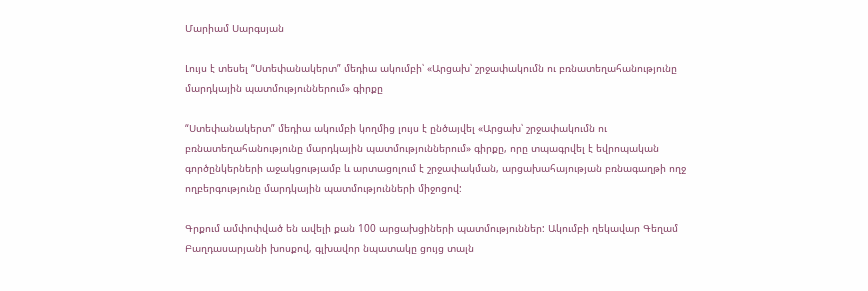Մարիամ Սարգսյան

Լույս է տեսել “Ստեփանակերտ” մեդիա ակումբի՝ «Արցախ՝ շրջափակումն ու բռնատեղահանությունը մարդկային պատմություններում» գիրքը

“Ստեփանակերտ” մեդիա ակումբի կողմից լույս է ընծայվել «Արցախ՝ շրջափակումն ու բռնատեղահանությունը մարդկային պատմություններում» գիրքը, որը տպագրվել է եվրոպական գործընկերների աջակցությամբ և արտացոլում է շրջափակման, արցախահայության բռնագաղթի ողջ ողբերգությունը մարդկային պատմությունների միջոցով:

Գրքում ամփոփված են ավելի քան 100 արցախցիների պատմություններ: Ակումբի ղեկավար Գեղամ Բաղդասարյանի խոսքով, գլխավոր նպատակը ցույց տալն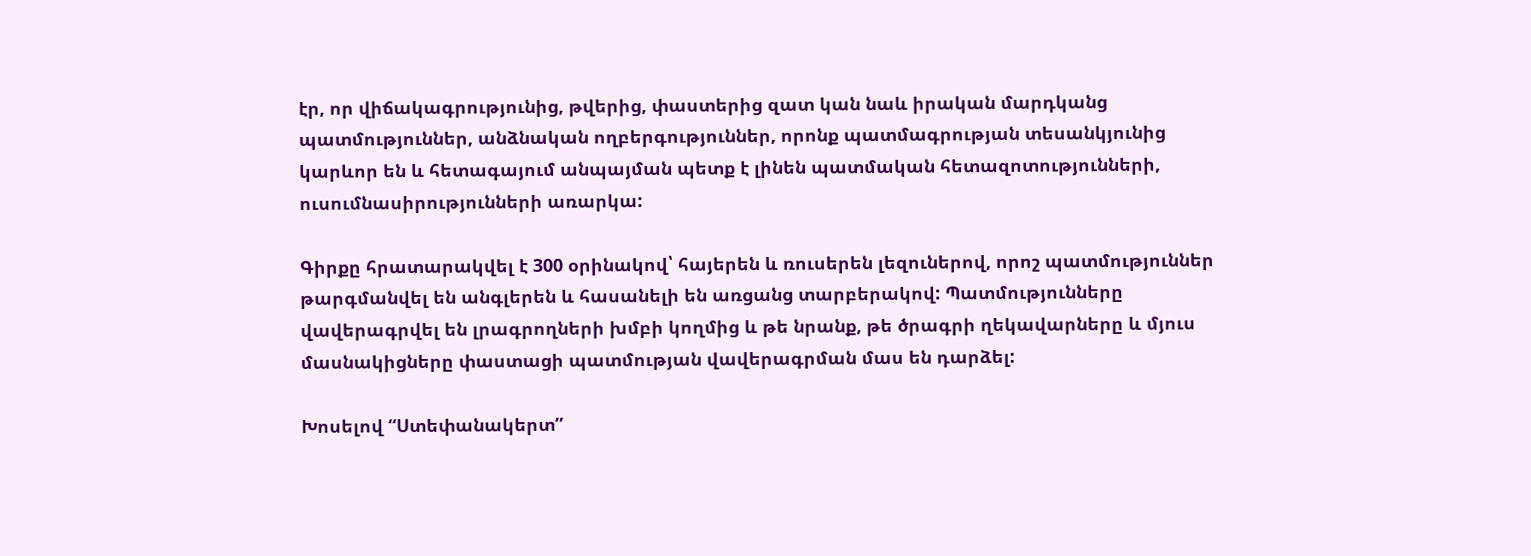էր, որ վիճակագրությունից, թվերից, փաստերից զատ կան նաև իրական մարդկանց պատմություններ, անձնական ողբերգություններ, որոնք պատմագրության տեսանկյունից կարևոր են և հետագայում անպայման պետք է լինեն պատմական հետազոտությունների, ուսումնասիրությունների առարկա:

Գիրքը հրատարակվել է 300 օրինակով՝ հայերեն և ռուսերեն լեզուներով, որոշ պատմություններ թարգմանվել են անգլերեն և հասանելի են առցանց տարբերակով: Պատմությունները վավերագրվել են լրագրողների խմբի կողմից և թե նրանք, թե ծրագրի ղեկավարները և մյուս մասնակիցները փաստացի պատմության վավերագրման մաս են դարձել:

Խոսելով “Ստեփանակերտ”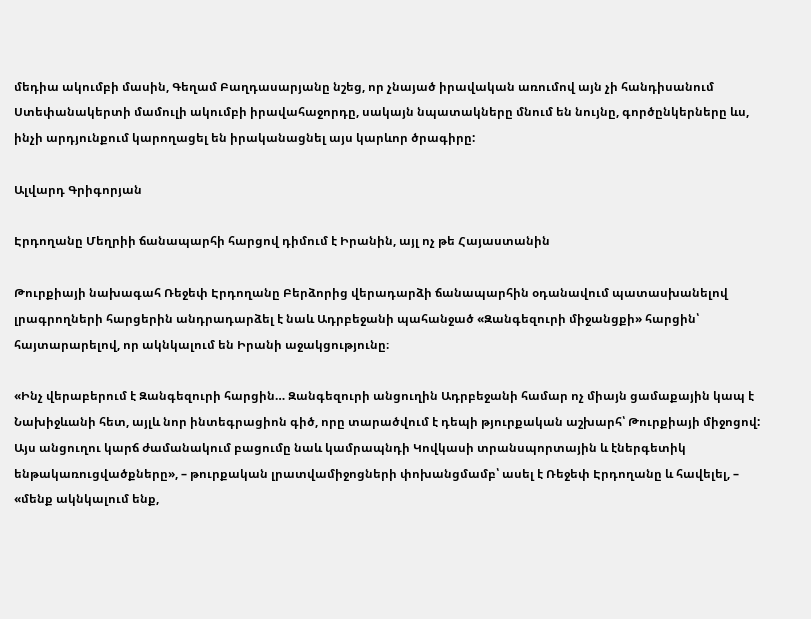մեդիա ակումբի մասին, Գեղամ Բաղդասարյանը նշեց, որ չնայած իրավական առումով այն չի հանդիսանում Ստեփանակերտի մամուլի ակումբի իրավահաջորդը, սակայն նպատակները մնում են նույնը, գործընկերները ևս, ինչի արդյունքում կարողացել են իրականացնել այս կարևոր ծրագիրը:

Ալվարդ Գրիգորյան

Էրդողանը Մեղրիի ճանապարհի հարցով դիմում է Իրանին, այլ ոչ թե Հայաստանին

Թուրքիայի նախագահ Ռեջեփ Էրդողանը Բերձորից վերադարձի ճանապարհին օդանավում պատասխանելով լրագրողների հարցերին անդրադարձել է նաև Ադրբեջանի պահանջած «Զանգեզուրի միջանցքի» հարցին՝ հայտարարելով, որ ակնկալում են Իրանի աջակցությունը։

«Ինչ վերաբերում է Զանգեզուրի հարցին… Զանգեզուրի անցուղին Ադրբեջանի համար ոչ միայն ցամաքային կապ է Նախիջևանի հետ, այլև նոր ինտեգրացիոն գիծ, որը տարածվում է դեպի թյուրքական աշխարհ՝ Թուրքիայի միջոցով: Այս անցուղու կարճ ժամանակում բացումը նաև կամրապնդի Կովկասի տրանսպորտային և էներգետիկ ենթակառուցվածքները», – թուրքական լրատվամիջոցների փոխանցմամբ՝ ասել է Ռեջեփ Էրդողանը և հավելել, – «մենք ակնկալում ենք,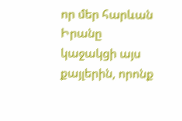որ մեր հարևան Իրանը կաջակցի այս քայլերին, որոնք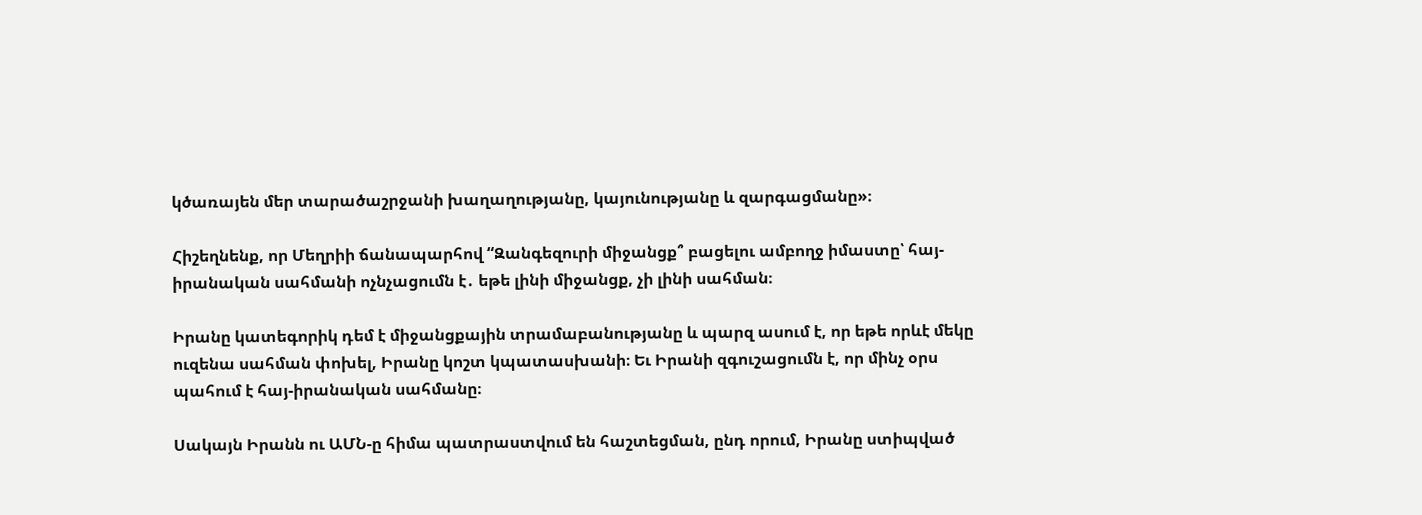կծառայեն մեր տարածաշրջանի խաղաղությանը, կայունությանը և զարգացմանը»։

Հիշեղնենք, որ Մեղրիի ճանապարհով “Զանգեզուրի միջանցք՞ բացելու ամբողջ իմաստը՝ հայ-իրանական սահմանի ոչնչացումն է․ եթե լինի միջանցք, չի լինի սահման։

Իրանը կատեգորիկ դեմ է միջանցքային տրամաբանությանը և պարզ ասում է, որ եթե որևէ մեկը ուզենա սահման փոխել, Իրանը կոշտ կպատասխանի։ Եւ Իրանի զգուշացումն է, որ մինչ օրս պահում է հայ-իրանական սահմանը։

Սակայն Իրանն ու ԱՄՆ-ը հիմա պատրաստվում են հաշտեցման, ընդ որում, Իրանը ստիպված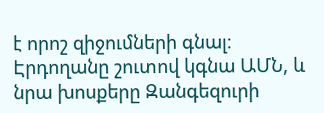է որոշ զիջումների գնալ։ Էրդողանը շուտով կգնա ԱՄՆ, և նրա խոսքերը Զանգեզուրի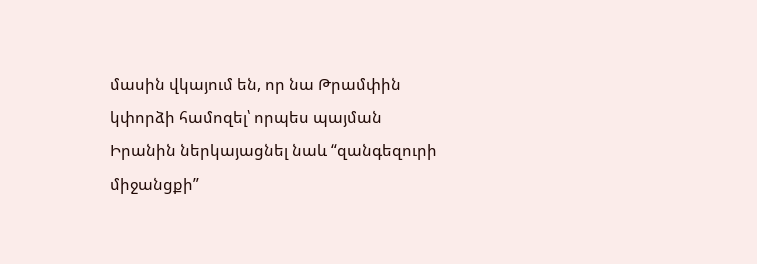մասին վկայում են, որ նա Թրամփին կփորձի համոզել՝ որպես պայման Իրանին ներկայացնել նաև “զանգեզուրի միջանցքի”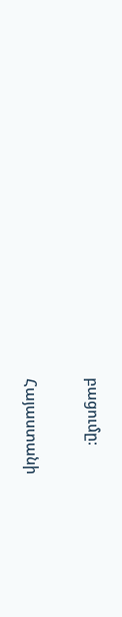բացումը։

Հայաստանի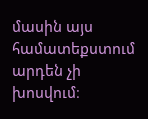մասին այս համատեքստում արդեն չի խոսվում։